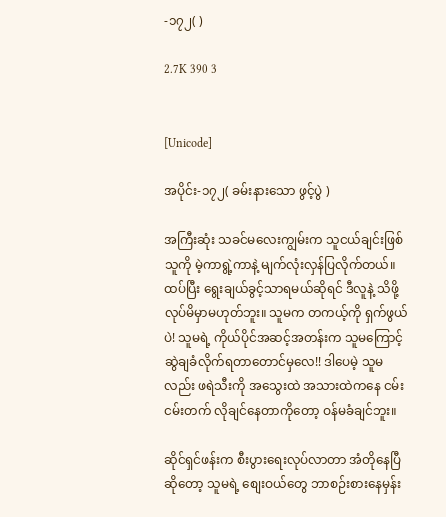-၁၇၂( )

2.7K 390 3


[Unicode]

အပိုင်း-၁၇၂( ခမ်းနားသော ဖွင့်ပွဲ )

အကြီးဆုံး သခင်မလေးကျွမ်းက သူငယ်ချင်းဖြစ်သူကို မဲ့ကာရွဲ့ကာနဲ့ မျက်လုံးလှန်ပြလိုက်တယ်။ ထပ်ပြီး ရွေးချယ်ခွင့်သာရမယ်ဆိုရင် ဒီလူနဲ့ သိဖို့ လုပ်မိမှာမဟုတ်ဘူး။ သူမက တကယ့်ကို ရှက်ဖွယ်ပဲ! သူမရဲ့ ကိုယ်ပိုင်အဆင့်အတန်းက သူမကြောင့် ဆွဲချခံလိုက်ရတာတောင်မှလေ!! ဒါပေမဲ့ သူမလည်း ဖရဲသီးကို အသွေးထဲ အသားထဲကနေ ငမ်းငမ်းတက် လိုချင်နေတာကိုတော့ ဝန်မခံချင်ဘူး။

ဆိုင်ရှင်ဖန်းက စီးပွားရေးလုပ်လာတာ အံတိုနေပြီဆိုတော့ သူမရဲ့ စျေးဝယ်တွေ ဘာစဉ်းစားနေမှန်း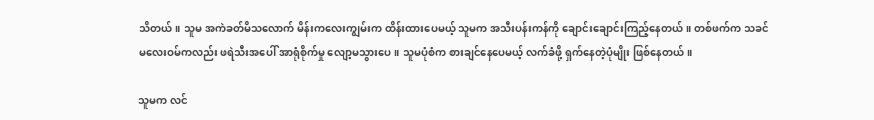သိတယ်။ သူမ အကဲခတ်မိသလောက် မိန်းကလေးကျွမ်းက ထိန်းထားပေမယ့် သူမက အသီးပန်းကန်ကို ချောင်းချောင်းကြည့်နေတယ်။ တစ်ဖက်က သခင်မလေးဝမ်ကလည်း ဖရဲသီးအပေါ် အာရုံစိုက်မှု လျော့မသွားပေ။ သူမပုံစံက စားချင်နေပေမယ့် လက်ခံဖို့ ရှက်နေတဲ့ပုံမျိုး ဖြစ်နေတယ်။

သူမက လင်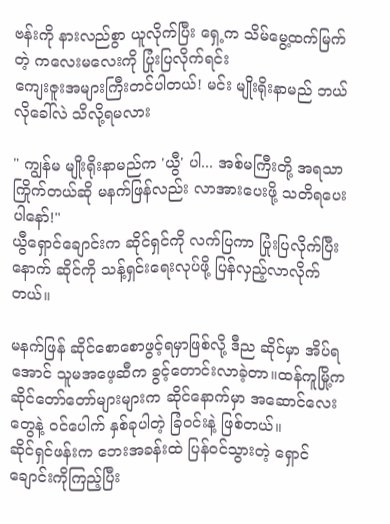ဗန်းကို နားလည်စွာ ယူလိုက်ပြီး ရှေ့က သိမ်မွေ့ထက်မြက်တဲ့ ကလေးမလေးကို ပြုံးပြလိုက်ရင်း
ကျေးဇူးအများကြီးတင်ပါတယ်! မင်း မျိုးရိုးနာမည် ဘယ်လိုခေါ်လဲ သိလို့ရမလား

" ကျွန်မ မျိုးရိုးနာမည်က 'ယွီ' ပါ... အစ်မကြီးတို့ အရသာကြိုက်တယ်ဆို မနက်ဖြန်လည်း လာအားပေးဖို့ သတိရပေးပါနော်!"
ယွီရှောင်ချောင်းက ဆိုင်ရှင်ကို လက်ပြကာ ပြုံးပြလိုက်ပြီးနောက် ဆိုင်ကို သန့်ရှင်းရေးလုပ်ဖို့ ပြန်လှည့်လာလိုက်တယ်။

မနက်ဖြန် ဆိုင်စောစောဖွင့်ရမှာဖြစ်လို့ ဒီည ဆိုင်မှာ အိပ်ရအောင် သူမအဖေ့ဆီက ခွင့်တောင်းလာခဲ့တာ။ထန်ကူမြို့က ဆိုင်တော်တော်များများက ဆိုင်နောက်မှာ အဆောင်လေးတွေနဲ့ ဝင်ပေါက် နှစ်ခုပါတဲ့ ခြံဝင်းနဲ့ ဖြစ်တယ်။
ဆိုင်ရှင်ဖန်းက ဘေးအခန်းထဲ ပြန်ဝင်သွားတဲ့ ရှောင်ချောင်းကိုကြည့်ပြီး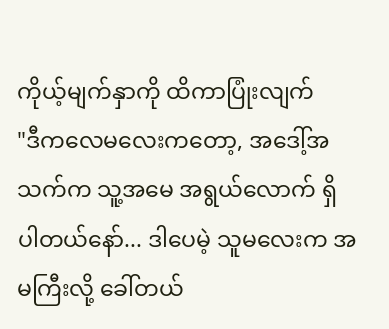ကိုယ့်မျက်နှာကို ထိကာပြုံးလျက်
"ဒီကလေမလေးကတော့, အဒေါ့်အသက်က သူ့အမေ အရွယ်လောက် ရှိပါတယ်နော်... ဒါပေမဲ့ သူမလေးက အမကြီးလို့ ခေါ်တယ်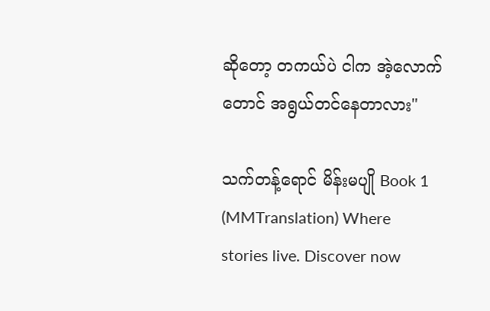ဆိုတော့ တကယ်ပဲ ငါက အဲ့လောက်တောင် အရွယ်တင်နေတာလား"

သက်တန့်ရောင် မိန်းမပျို Book 1 (MMTranslation) Where stories live. Discover now